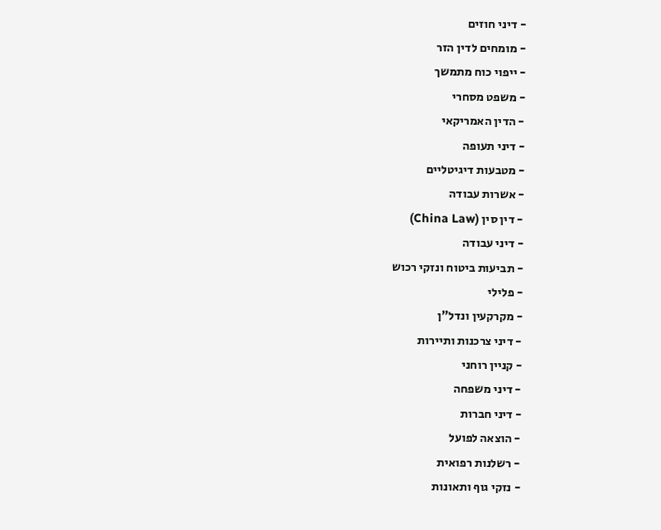- דיני חוזים
- מומחים לדין הזר
- ייפוי כוח מתמשך
- משפט מסחרי
- הדין האמריקאי
- דיני תעופה
- מטבעות דיגיטליים
- אשרות עבודה
- דין סין (China Law)
- דיני עבודה
- תביעות ביטוח ונזקי רכוש
- פלילי
- מקרקעין ונדל"ן
- דיני צרכנות ותיירות
- קניין רוחני
- דיני משפחה
- דיני חברות
- הוצאה לפועל
- רשלנות רפואית
- נזקי גוף ותאונות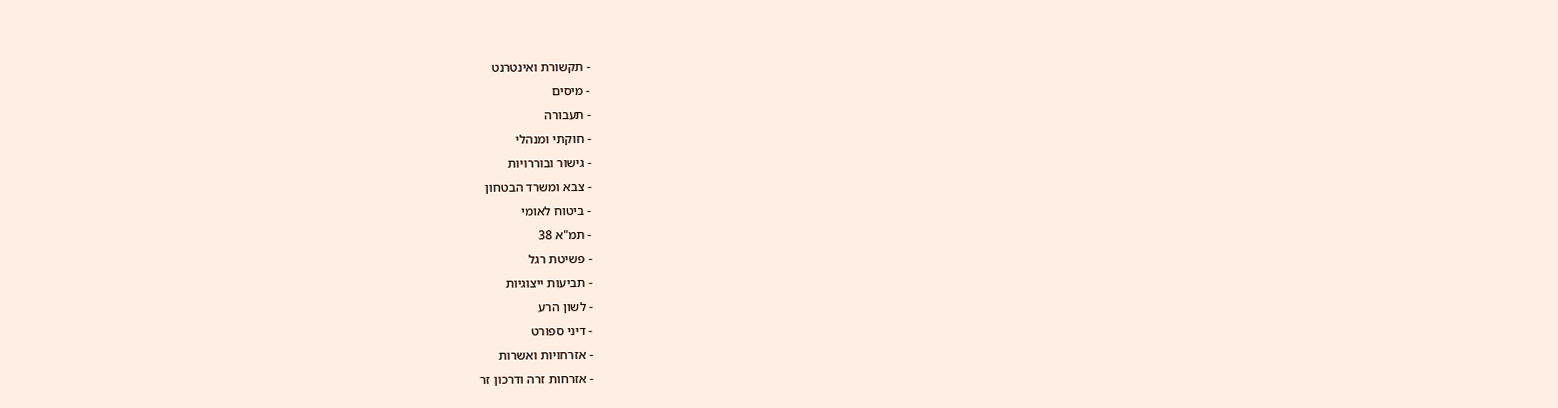- תקשורת ואינטרנט
- מיסים
- תעבורה
- חוקתי ומנהלי
- גישור ובוררויות
- צבא ומשרד הבטחון
- ביטוח לאומי
- תמ"א 38
- פשיטת רגל
- תביעות ייצוגיות
- לשון הרע
- דיני ספורט
- אזרחויות ואשרות
- אזרחות זרה ודרכון זר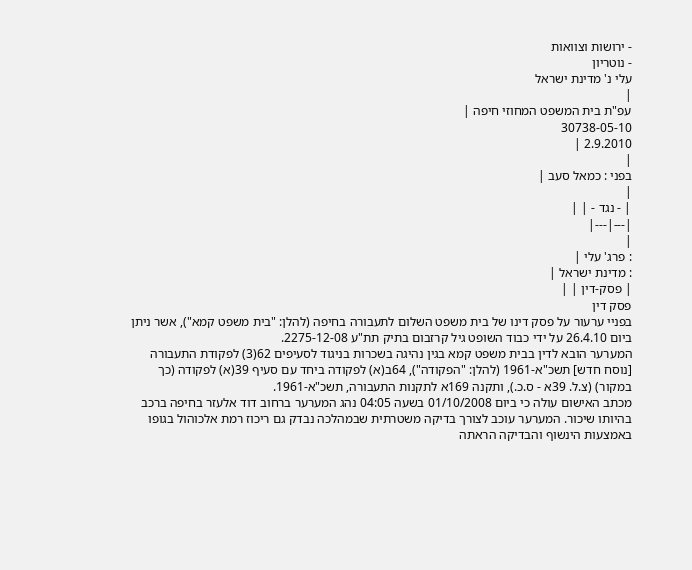- ירושות וצוואות
- נוטריון
עלי נ' מדינת ישראל
|
עפ"ת בית המשפט המחוזי חיפה |
30738-05-10
2.9.2010 |
|
בפני : כמאל סעב |
|
| - נגד - | |
|---|---|
|
: פרג' עלי |
: מדינת ישראל |
| פסק-דין | |
פסק דין
בפניי ערעור על פסק דינו של בית משפט השלום לתעבורה בחיפה (להלן: "בית משפט קמא"), אשר ניתן ביום 26.4.10 על ידי כבוד השופט גיל קרזבום בתיק תת"ע 2275-12-08.
המערער הובא לדין בבית משפט קמא בגין נהיגה בשכרות בניגוד לסעיפים 62(3) לפקודת התעבורה [נוסח חדש] תשכ"א-1961 (להלן: "הפקודה"), 64ב(א) לפקודה ביחד עם סעיף 39(א) לפקודה (כך במקור) (צ.ל. 39א - ס.כ.), ותקנה 169א לתקנות התעבורה, תשכ"א-1961.
מכתב האישום עולה כי ביום 01/10/2008 בשעה 04:05 נהג המערער ברחוב דוד אלעזר בחיפה ברכב בהיותו שיכור. המערער עוכב לצורך בדיקה משטרתית שבמהלכה נבדק גם ריכוז רמת אלכוהול בגופו באמצעות הינשוף והבדיקה הראתה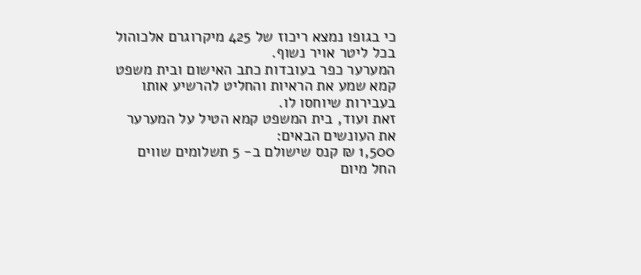כי בגופו נמצא ריכוז של 425 מיקרוגרם אלכוהול בכל ליטר אויר נשוף.
המערער כפר בעובדות כתב האישום ובית משפט קמא שמע את הראיות והחליט להרשיע אותו בעבירות שיוחסו לו.
זאת ועוד, בית המשפט קמא הטיל על המערער את העונשים הבאים:
1,500 ₪ קנס שישולם ב- 5 תשלומים שווים החל מיום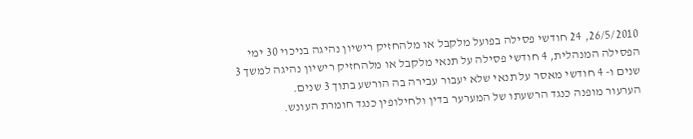26/5/2010, 24 חודשי פסילה בפועל מלקבל או מלהחזיק רישיון נהיגה בניכוי 30 ימי הפסילה המנהלית, 4 חודשי פסילה על תנאי מלקבל או מלהחזיק רישיון נהיגה למשך 3 שנים ו- 4 חודשי מאסר על תנאי שלא יעבור עבירה בה הורשע בתוך 3 שנים.
הערעור מופנה כנגד הרשעתו של המערער בדין ולחילופין כנגד חומרת העונש.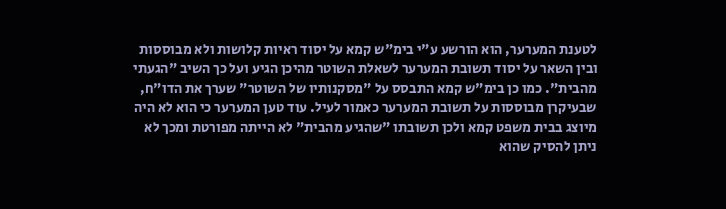לטענת המערער, הוא הורשע ע"י בימ"ש קמא על יסוד ראיות קלושות ולא מבוססות ובין השאר על יסוד תשובת המערער לשאלת השוטר מהיכן הגיע ועל כך השיב "הגעתי מהבית". כמו כן בימ"ש קמא התבסס על "מסקנותיו של השוטר" שערך את הדו"ח, שבעיקרן מבוססות על תשובת המערער כאמור לעיל. עוד טען המערער כי הוא לא היה מיוצג בבית משפט קמא ולכן תשובתו "שהגיע מהבית" לא הייתה מפורטת ומכך לא ניתן להסיק שהוא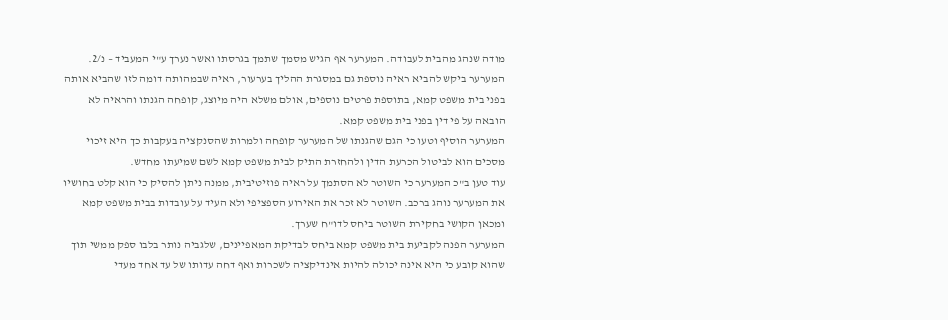מודה שנהג מהבית לעבודה. המערער אף הגיש מסמך שתמך בגרסתו ואשר נערך ע"י המעביד – נ/2. המערער ביקש להביא ראיה נוספת גם במסגרת ההליך בערעור, ראיה שבמהותה דומה לזו שהביא אותה בפני בית משפט קמא, בתוספת פרטים נוספים, אולם משלא היה מיוצג, קופחה הגנתו והראיה לא הובאה על פי דין בפני בית משפט קמא.
המערער הוסיף וטעו כי הגם שהגנתו של המערער קופחה ולמרות שהסנקציה בעקבות כך היא זיכוי מסכים הוא לביטול הכרעת הדין ולהחזרת התיק לבית משפט קמא לשם שמיעתו מחדש.
עוד טען ב"כ המערער כי השוטר לא הסתמך על ראיה פוזיטיבית, ממנה ניתן להסיק כי הוא קלט בחושיו את המערער נוהג ברכב. השוטר לא זכר את האירוע הספציפי ולא העיד על עובדות בבית משפט קמא ומכאן הקושי בחקירת השוטר ביחס לדו"ח שערך.
המערער הפנה לקביעת בית משפט קמא ביחס לבדיקת המאפיינים, שלגביה נותר בלבו ספק ממשי תוך שהוא קובע כי היא אינה יכולה להיות אינדיקציה לשכרות ואף דחה עדותו של עד אחד מעדי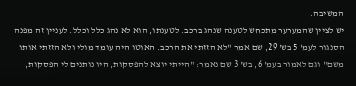המשיבה.
יש לציין שהמערער מתכחש לטענה שנהג ברכב. לטענתו, הוא לא נהג כלל וכלל. לעניין זה מפנה הסנגור לעמ' 5 בש' 29, שם אמר "לא הזזתי את הרכב. האוטו היה עומד מולי ולא הזזתי אותו משם" וגם לאמור בעמ' 6, בש' 3 שם נאמר: "הייתי יוצא להפסקות, היו נותנים לי הפסקות,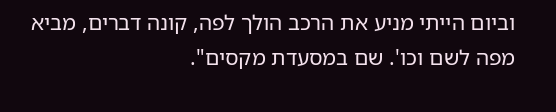וביום הייתי מניע את הרכב הולך לפה, קונה דברים, מביא מפה לשם וכו'. שם במסעדת מקסים".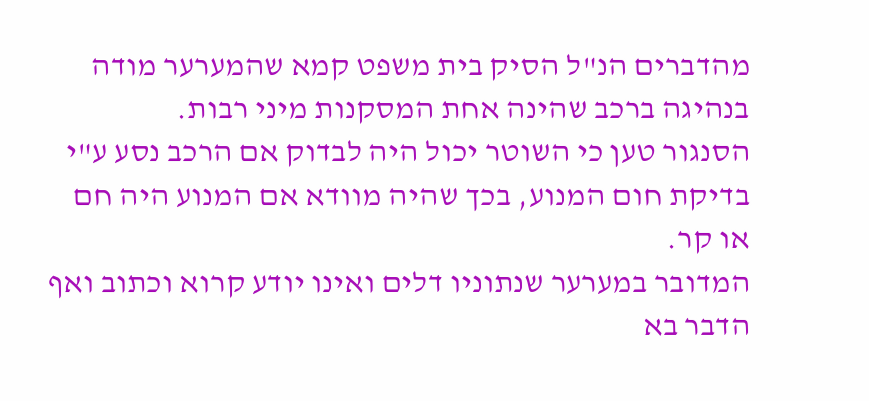מהדברים הנ"ל הסיק בית משפט קמא שהמערער מודה בנהיגה ברכב שהינה אחת המסקנות מיני רבות.
הסנגור טען כי השוטר יכול היה לבדוק אם הרכב נסע ע"י בדיקת חום המנוע, בכך שהיה מוודא אם המנוע היה חם או קר.
המדובר במערער שנתוניו דלים ואינו יודע קרוא וכתוב ואף הדבר בא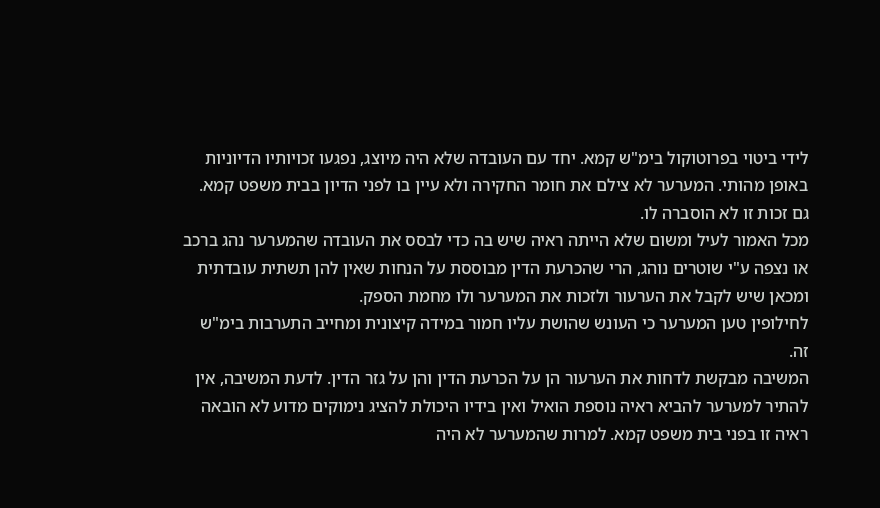לידי ביטוי בפרוטוקול בימ"ש קמא. יחד עם העובדה שלא היה מיוצג, נפגעו זכויותיו הדיוניות באופן מהותי. המערער לא צילם את חומר החקירה ולא עיין בו לפני הדיון בבית משפט קמא. גם זכות זו לא הוסברה לו.
מכל האמור לעיל ומשום שלא הייתה ראיה שיש בה כדי לבסס את העובדה שהמערער נהג ברכב או נצפה ע"י שוטרים נוהג, הרי שהכרעת הדין מבוססת על הנחות שאין להן תשתית עובדתית ומכאן שיש לקבל את הערעור ולזכות את המערער ולו מחמת הספק.
לחילופין טען המערער כי העונש שהושת עליו חמור במידה קיצונית ומחייב התערבות בימ"ש זה.
המשיבה מבקשת לדחות את הערעור הן על הכרעת הדין והן על גזר הדין. לדעת המשיבה, אין להתיר למערער להביא ראיה נוספת הואיל ואין בידיו היכולת להציג נימוקים מדוע לא הובאה ראיה זו בפני בית משפט קמא. למרות שהמערער לא היה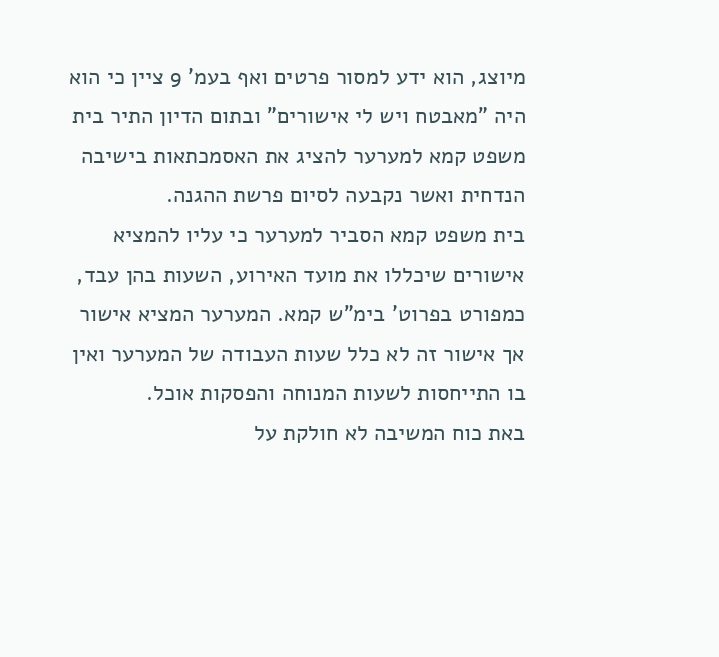מיוצג, הוא ידע למסור פרטים ואף בעמ' 9 ציין כי הוא היה "מאבטח ויש לי אישורים" ובתום הדיון התיר בית משפט קמא למערער להציג את האסמכתאות בישיבה הנדחית ואשר נקבעה לסיום פרשת ההגנה.
בית משפט קמא הסביר למערער כי עליו להמציא אישורים שיכללו את מועד האירוע, השעות בהן עבד, כמפורט בפרוט' בימ"ש קמא. המערער המציא אישור אך אישור זה לא כלל שעות העבודה של המערער ואין בו התייחסות לשעות המנוחה והפסקות אוכל.
באת כוח המשיבה לא חולקת על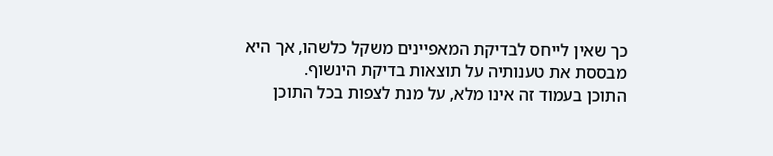כך שאין לייחס לבדיקת המאפיינים משקל כלשהו, אך היא מבססת את טענותיה על תוצאות בדיקת הינשוף.
התוכן בעמוד זה אינו מלא, על מנת לצפות בכל התוכן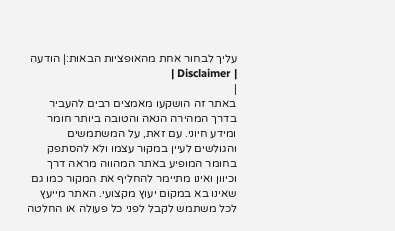עליך לבחור אחת מהאופציות הבאות:| הודעה | Disclaimer |
|
באתר זה הושקעו מאמצים רבים להעביר בדרך המהירה הנאה והטובה ביותר חומר ומידע חיוני. עם זאת, על המשתמשים והגולשים לעיין במקור עצמו ולא להסתפק בחומר המופיע באתר המהווה מראה דרך וכיוון ואינו מתיימר להחליף את המקור כמו גם שאינו בא במקום יעוץ מקצועי. האתר מייעץ לכל משתמש לקבל לפני כל פעולה או החלטה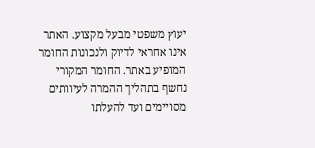יעוץ משפטי מבעל מקצוע. האתר אינו אחראי לדיוק ולנכונות החומר המופיע באתר. החומר המקורי נחשף בתהליך ההמרה לעיוותים מסויימים ועד להעלתו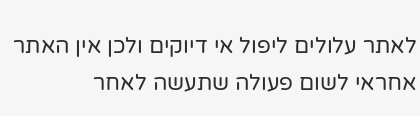לאתר עלולים ליפול אי דיוקים ולכן אין האתר אחראי לשום פעולה שתעשה לאחר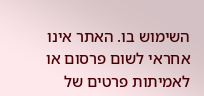השימוש בו. האתר אינו אחראי לשום פרסום או לאמיתות פרטים של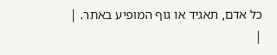כל אדם, תאגיד או גוף המופיע באתר. |
|